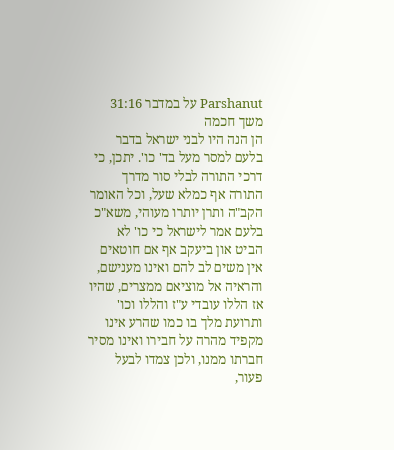Parshanut על במדבר 31:16
משך חכמה
הן הנה היו לבני ישראל בדבר בלעם למסר מעל בד' כו'. יתכן, כי דרכי התורה לבלי סור מדרך התורה אף כמלא שעל, וכל האומר הקב"ה ותרן יותרו מעוהי, משא"כ בלעם אמר לישראל כי כו' לא הביט און ביעקב אף אם חוטאים אין משים לב להם ואינו מענישם, והראיה אל מוציאם ממצרים, שהיו אז הללו עובדי ע"ז והללו וכו' ותרועת מלך בו כמו שהרע אינו מקפיד מהרה על חבירו ואינו מסיר חברתו ממנו, ולכן צמדו לבעל פעור,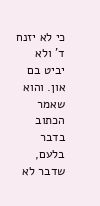כי לא יזנח ד' ולא יביט בם און. והוא שאמר הכתוב בדבר בלעם, שדבר לא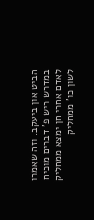הביט און ביעקב. וזה שאמרו במדרש ריש פ' דברים מוכיח לאדם אחרי חן ימצא ממחליק לשון כו' ממחליק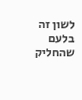לשון זה בלעם שהחליק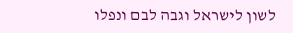לשון לישראל וגבה לבם ונפלו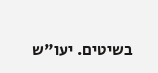בשיטים. יעו"ש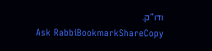ודו"ק.
Ask RabbiBookmarkShareCopy